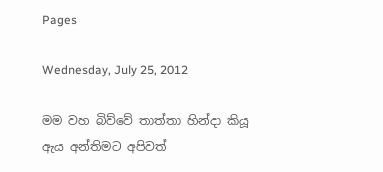Pages

Wednesday, July 25, 2012

මම වහ බිව්වේ තාත්තා හින්දා කියූ ඇය අන්තිමට අපිවත්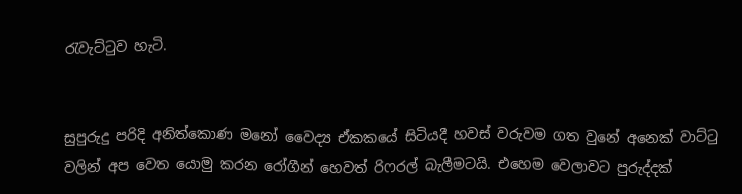රැවැට්ටුව හැටි.


සුපුරුදු පරිදි අනිත්කොණ මනෝ වෛද්‍ය ඒකකයේ සිටියදී හවස් වරුවම ගත වුනේ අනෙක් වාට්ටු වලින් අප වෙත යොමු කරන රෝගීන් හෙවත් රිෆරල් බැලීමටයි. එහෙම වෙලාවට පුරුද්දක්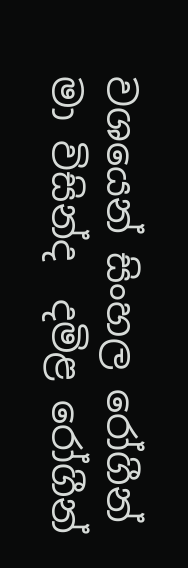වශයෙන් සිංහල රෝගීන් මා විසින්ද  දමිළ රෝගීන්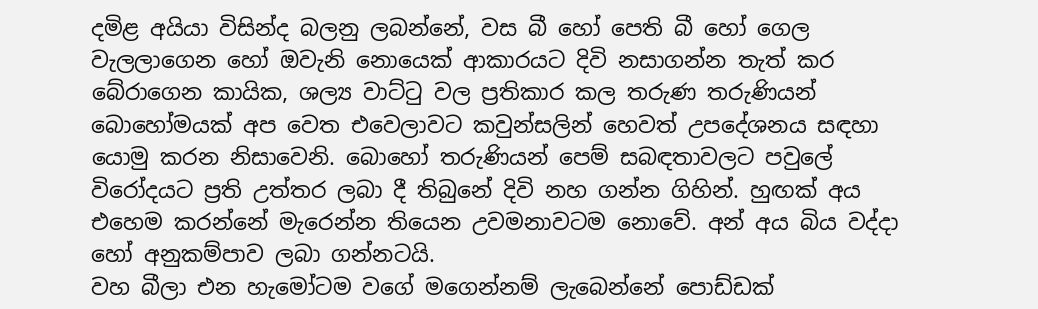දමිළ අයියා විසින්ද බලනු ලබන්නේ, වස බී හෝ පෙති බී හෝ ගෙල වැලලාගෙන හෝ ඔවැනි නොයෙක් ආකාරයට දිවි නසාගන්න තැත් කර බේරාගෙන කායික, ශල්‍ය වාට්ටු වල ප්‍රතිකාර කල තරුණ තරුණියන් බොහෝමයක් අප වෙත එවෙලාවට කවුන්සලින් හෙවත් උපදේශනය සඳහා යොමු කරන නිසාවෙනි. බොහෝ තරුණියන් පෙම් සබඳතාවලට පවුලේ විරෝදයට ප්‍රති උත්තර ලබා දී තිබුනේ දිවි නහ ගන්න ගිහින්. හුඟක් අය එහෙම කරන්නේ මැරෙන්න තියෙන උවමනාවටම නොවේ. අන් අය බිය වද්දා හෝ අනුකම්පාව ලබා ගන්නටයි.
වහ බීලා එන හැමෝටම වගේ මගෙන්නම් ලැබෙන්නේ පොඩ්ඩක්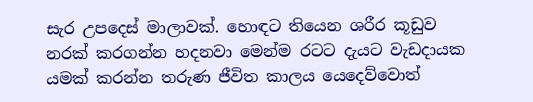සැර උපදෙස් මාලාවක්. හොඳට තියෙන ශරීර කූඩුව නරක් කරගන්න හදනවා මෙන්ම රටට දැයට වැඩදායක යමක් කරන්න තරුණ ජීවිත කාලය යෙදෙව්වොත්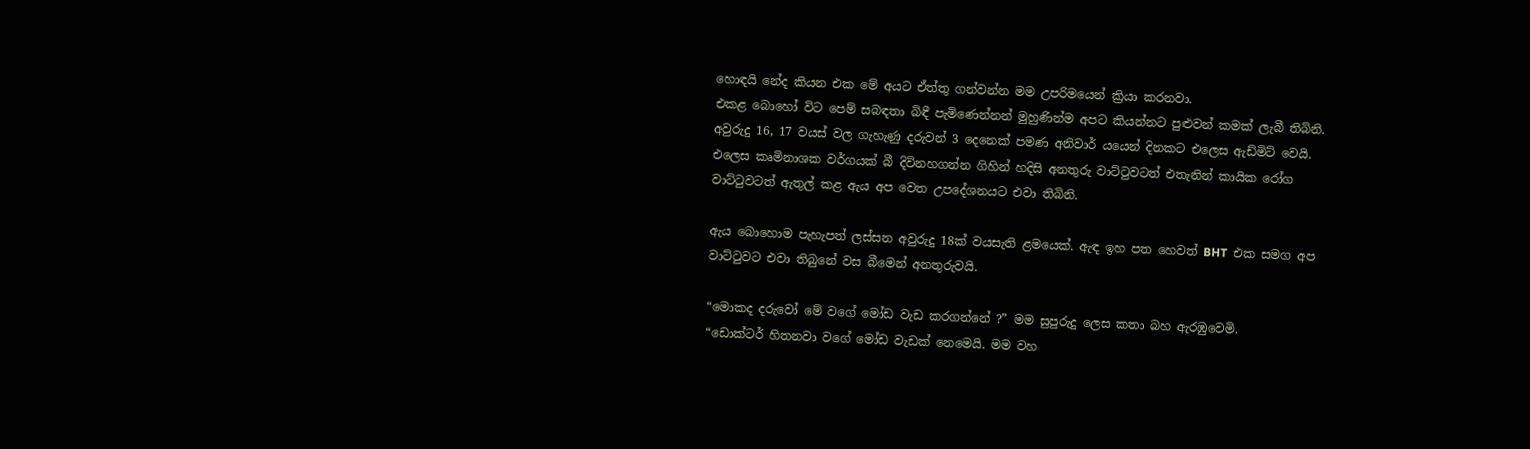හොඳයි නේද කියන එක මේ අයට ඒත්තු ගන්වන්න මම උපරිමයෙන් ක්‍රියා කරනවා.
එකළ බොහෝ විට පෙම් සබඳතා බිඳී පැමිණෙන්නන් මුහුණින්ම අපට කියන්නට පුළුවන් කමක් ලැබී තිබිනි. අවුරුදු 16, 17 වයස් වල ගැහැණු දරුවන් 3 දෙනෙක් පමණ අනිවාර් යයෙන් දිනකට එලෙස ඇඩ්මිට් වෙයි. එලෙස කෘමිනාශක වර්ගයක් බී දිවිනහගන්න ගිහින් හදිසි අනතුරු වාට්ටුවටත් එතැනින් කායික රෝග වාට්ටුවටත් ඇතුල් කළ ඇය අප වෙත උපදේශනයට එවා තිබිනි.

ඇය බොහොම පැහැපත් ලස්සන අවුරුදු 18ක් වයසැති ළමයෙක්. ඇඳ ඉහ පත හෙවත් BHT  එක සමග අප වාට්ටුවට එවා තිබුනේ වස බීමෙන් අනතුරුවයි.

“මොකද දරුවෝ මේ වගේ මෝඩ වැඩ කරගන්නේ ?” මම සුපුරුදු ලෙස කතා බහ ඇරඹුවෙමි.
“ඩොක්ටර් හිතනවා වගේ මෝඩ වැඩක් නෙමෙයි. මම වහ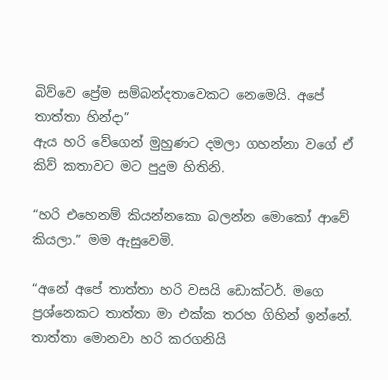බිව්වෙ ප්‍රේම සම්බන්දතාවෙකට නෙමෙයි. අපේ තාත්තා හින්දා”
ඇය හරි වේගෙන් මුහුණට දමලා ගහන්නා වගේ ඒ කිව් කතාවට මට පුදුම හිතිනි.

“හරි එහෙනම් කියන්නකො බලන්න මොකෝ ආවේ කියලා.” මම ඇසුවෙමි.

“අනේ අපේ තාත්තා හරි වසයි ඩොක්ටර්. මගෙ ප්‍රශ්නෙකට තාත්තා මා එක්ක තරහ ගිහින් ඉන්නේ. තාත්තා මොනවා හරි කරගනියි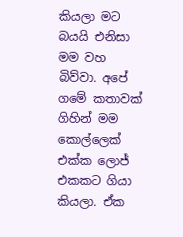කියලා මට බයයි එනිසා මම වහ බිව්වා. අපේ ගමේ කතාවක් ගිහින් මම කොල්ලෙක් එක්ක ලොජ් එකකට ගියා කියලා. ඒක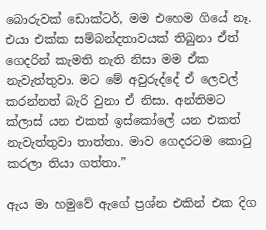බොරුවක් ඩොක්ටර්, මම එහෙම ගියේ නෑ. එයා එක්ක සම්බන්දතාවයක් තිබුනා ඒත් ගෙදරින් කැමති නැති නිසා මම ඒක නැවැත්තුවා. මට මේ අවුරුද්දේ ඒ ලෙවල් කරන්නත් බැරි වුනා ඒ නිසා. අන්තිමට ක්ලාස් යන එකත් ඉස්කෝලේ යන එකත් නැවැත්තුවා තාත්තා. මාව ගෙදරටම කොටු කරලා තියා ගත්තා.”

ඇය මා හමුවේ ඇගේ ප්‍රශ්න එකින් එක දිග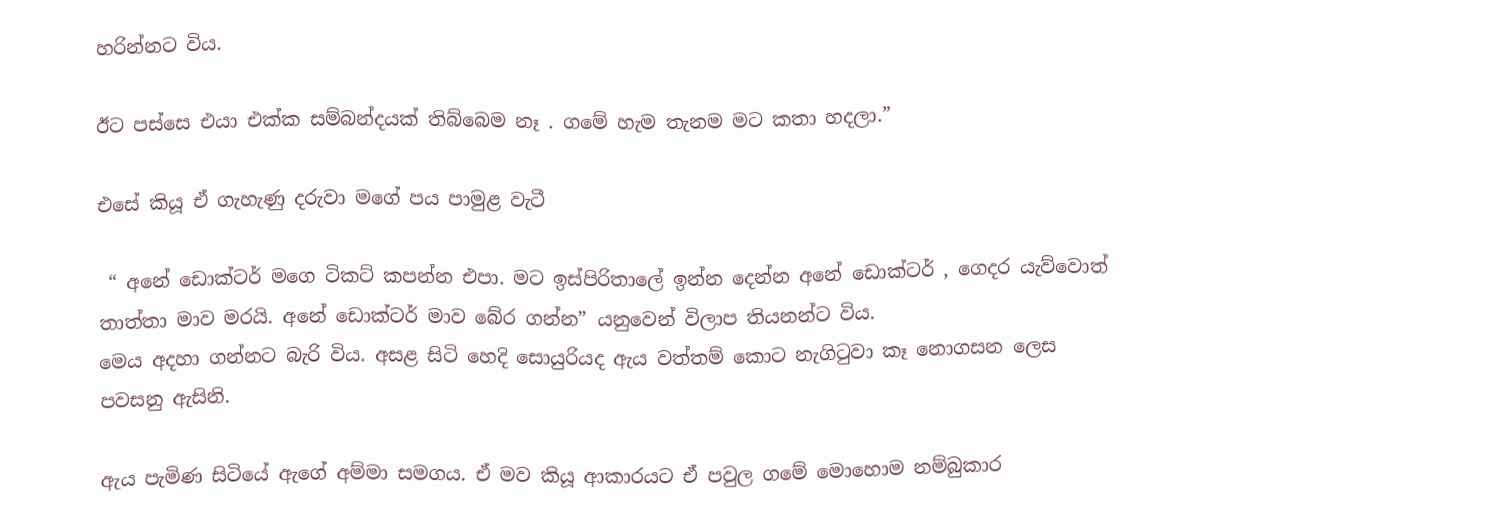හරින්නට විය.

ඊට පස්සෙ එයා එක්ක සම්බන්දයක් තිබ්බෙම නෑ . ගමේ හැම තැනම මට කතා හදලා.”

එසේ කියූ ඒ ගැහැණු දරුවා මගේ පය පාමුළ වැටී

 “ අනේ ඩොක්ටර් මගෙ ටිකට් කපන්න එපා. මට ඉස්පිරිතාලේ ඉන්න දෙන්න අනේ ඩොක්ටර් , ගෙදර යැව්වොත් තාත්තා මාව මරයි. අනේ ඩොක්ටර් මාව බේර ගන්න” යනුවෙන් විලාප තියනන්ට විය.
මෙය අදහා ගන්නට බැරි විය. අසළ සිටි හෙදි සොයුරියද ඇය වත්තම් කොට නැගිටුවා කෑ නොගසන ලෙස පවසනු ඇසිනි.

ඇය පැමිණ සිටියේ ඇගේ අම්මා සමගය. ඒ මව කියූ ආකාරයට ඒ පවුල ගමේ මොහොම නම්බුකාර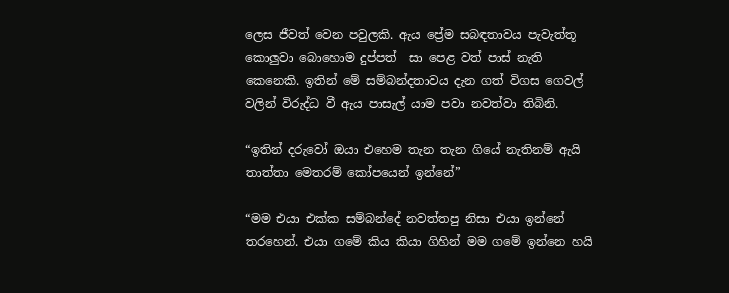ලෙස ජීවත් වෙන පවුලකි. ඇය ප්‍රේම සබඳතාවය පැවැත්තූ කොලුවා බොහොම දුප්පත්  සා පෙළ වත් පාස් නැති කෙනෙකි. ඉතින් මේ සම්බන්දතාවය දැන ගත් විගස ගෙවල් වලින් විරුද්ධ වී ඇය පාසැල් යාම පවා නවත්වා තිබිනි.

“ඉතින් දරුවෝ ඔයා එහෙම තැන තැන ගියේ නැතිනම් ඇයි තාත්තා මෙතරම් කෝපයෙන් ඉන්නේ”

“මම එයා එක්ක සම්බන්දේ නවත්තපු නිසා එයා ඉන්නේ තරහෙන්. එයා ගමේ කිය කියා ගිහින් මම ගමේ ඉන්නෙ හයි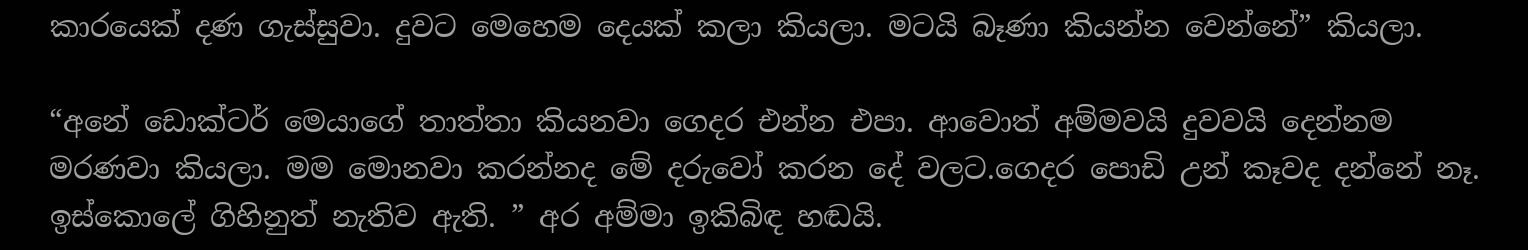කාරයෙක් දණ ගැස්සුවා. දුවට මෙහෙම දෙයක් කලා කියලා. මටයි බෑණා කියන්න වෙන්නේ” කියලා.

“අනේ ඩොක්ටර් මෙයාගේ තාත්තා කියනවා ගෙදර එන්න එපා. ආවොත් අම්මවයි දුවවයි දෙන්නම මරණවා කියලා. මම මොනවා කරන්නද මේ දරුවෝ කරන දේ වලට.ගෙදර පොඩි උන් කෑවද දන්නේ නෑ. ඉස්කොලේ ගිහිනුත් නැතිව ඇති. ” අර අම්මා ඉකිබිඳ හඬයි.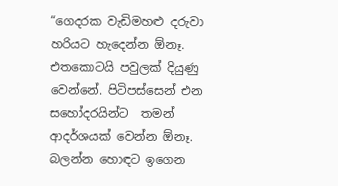“ගෙදරක වැඩිමහළු දරුවා හරියට හැදෙන්න ඕනෑ. එතකොටයි පවුලක් දියුණු වෙන්නේ. පිටිපස්සෙන් එන සහෝදරයින්ට  තමන් ආදර්ශයක් වෙන්න ඕනෑ. බලන්න හොඳට ඉගෙන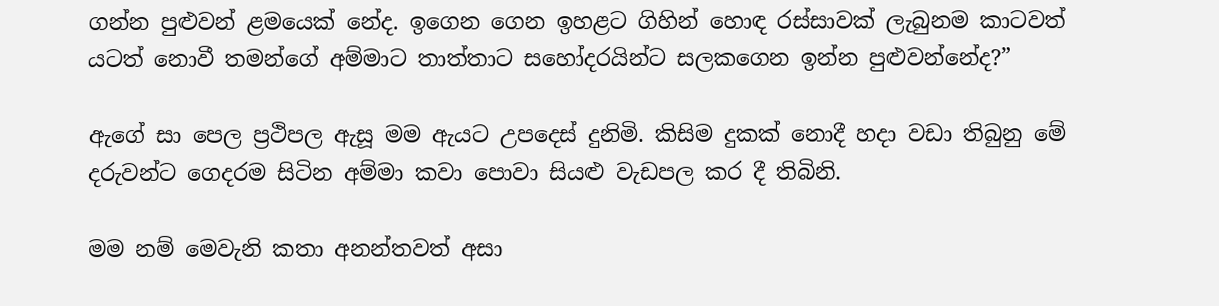ගන්න පුළුවන් ළමයෙක් නේද. ඉගෙන ගෙන ඉහළට ගිහින් හොඳ රස්සාවක් ලැබුනම කාටවත් යටත් නොවී තමන්ගේ අම්මාට තාත්තාට සහෝදරයින්ට සලකගෙන ඉන්න පුළුවන්නේද?”

ඇගේ සා පෙල ප්‍රථිපල ඇසූ මම ඇයට උපදෙස් දුනිමි. කිසිම දුකක් නොදී හදා වඩා තිබුනු මේ දරුවන්ට ගෙදරම සිටින අම්මා කවා පොවා සියළු වැඩපල කර දී තිබිනි.

මම නම් මෙවැනි කතා අනන්තවත් අසා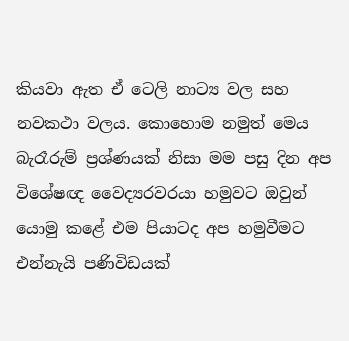කියවා ඇත ඒ ටෙලි නාට්‍ය වල සහ නවකථා වලය. කොහොම නමුත් මෙය බැරෑරුම් ප්‍රශ්ණයක් නිසා මම පසු දින අප විශේෂඥ වෛද්‍යරවරයා හමුවට ඔවුන් යොමු කළේ එම පියාටද අප හමුවීමට එන්නැයි පණිවිඩයක්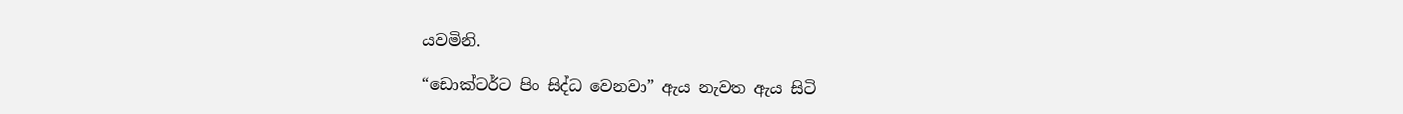යවමිනි.

“ඩොක්ටර්ට පිං සිද්ධ වෙනවා” ඇය නැවත ඇය සිටි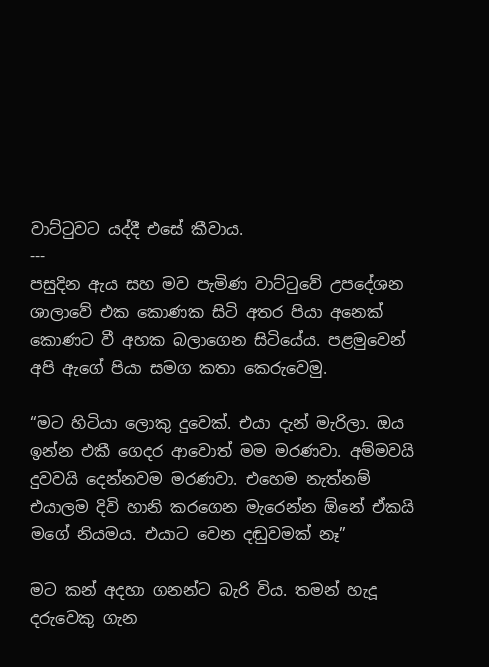වාට්ටුවට යද්දී එසේ කීවාය.
---
පසුදින ඇය සහ මව පැමිණ වාට්ටුවේ උපදේශන ශාලාවේ එක කොණක සිටි අතර පියා අනෙක් කොණට වී අහක බලාගෙන සිටියේය. පළමුවෙන් අපි ඇගේ පියා සමග කතා කෙරුවෙමු.

“මට හිටියා ලොකු දුවෙක්. එයා දැන් මැරිලා. ඔය ඉන්න එකී ගෙදර ආවොත් මම මරණවා. අම්මවයි දුවවයි දෙන්නවම මරණවා. එහෙම නැත්නම් එයාලම දිවි හානි කරගෙන මැරෙන්න ඕනේ ඒකයි මගේ නියමය. එයාට වෙන දඬුවමක් නෑ”

මට කන් අදහා ගනන්ට බැරි විය. තමන් හැදූ දරුවෙකු ගැන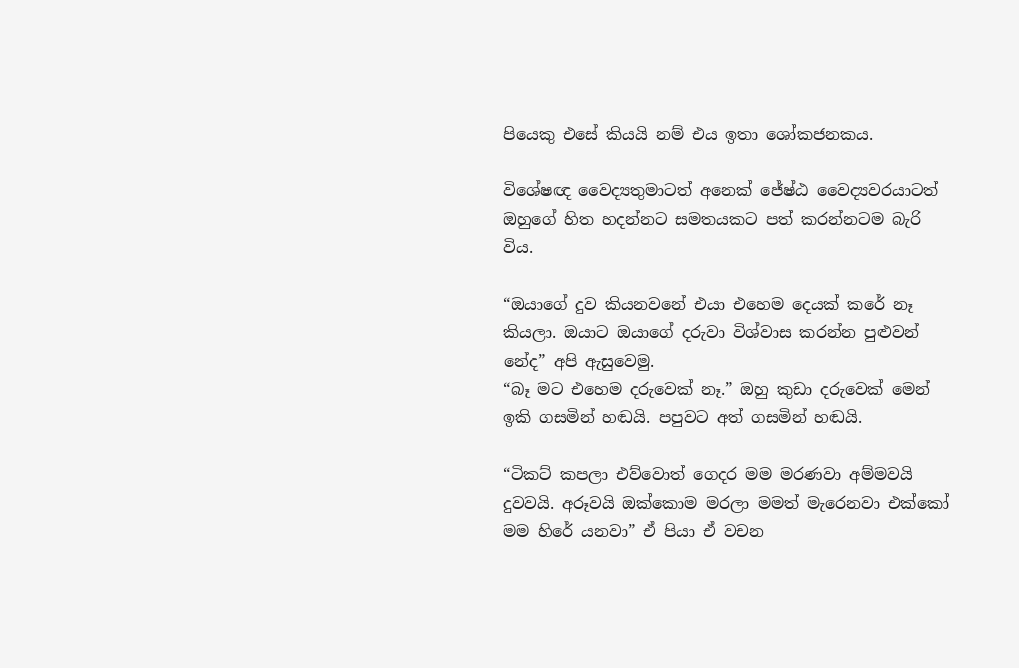පියෙකු එසේ කියයි නම් එය ඉතා ශෝකජනකය.

විශේෂඥ වෛද්‍යතුමාටත් අනෙක් ජේෂ්ඨ වෛද්‍යවරයාටත් ඔහුගේ හිත හදන්නට සමතයකට පත් කරන්නටම බැරි විය.

“ඔයාගේ දුව කියනවනේ එයා එහෙම දෙයක් කරේ නෑ කියලා. ඔයාට ඔයාගේ දරුවා විශ්වාස කරන්න පුළුවන් නේද” අපි ඇසුවෙමු.
“බෑ මට එහෙම දරුවෙක් නෑ.” ඔහු කුඩා දරුවෙක් මෙන් ඉකි ගසමින් හඬයි. පපුවට අත් ගසමින් හඬයි.

“ටිකට් කපලා එව්වොත් ගෙදර මම මරණවා අම්මවයි දුවවයි. අරූවයි ඔක්කොම මරලා මමත් මැරෙනවා එක්කෝ මම හිරේ යනවා” ඒ පියා ඒ වචන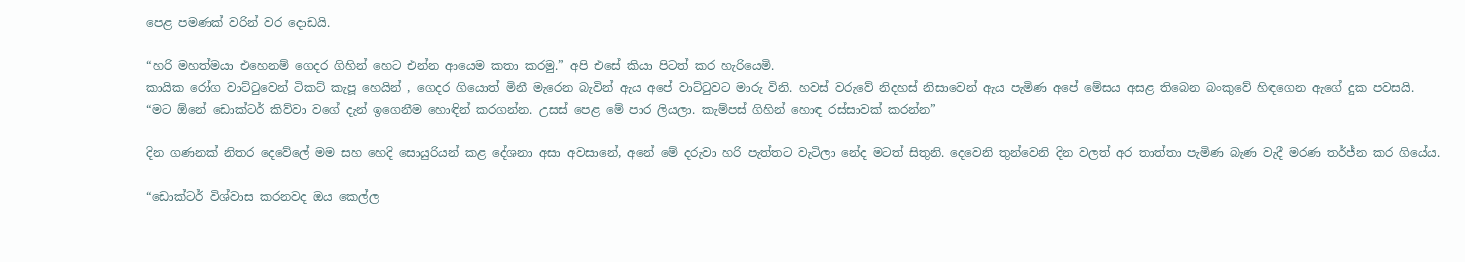පෙළ පමණක් වරින් වර දොඩයි.

“හරි මහත්මයා එහෙනම් ගෙදර ගිහින් හෙට එන්න ආයෙම කතා කරමු.” අපි එසේ කියා පිටත් කර හැරියෙමි.
කායික රෝග වාට්ටුවෙන් ටිකට් කැපූ හෙයින් , ගෙදර ගියොත් මිනී මැරෙන බැවින් ඇය අපේ වාට්ටුවට මාරු විනි. හවස් වරුවේ නිදහස් නිසාවෙන් ඇය පැමිණ අපේ මේසය අසළ තිබෙන බංකුවේ හිඳගෙන ඇගේ දුක පවසයි.
“මට ඕනේ ඩොක්ටර් කිව්වා වගේ දැන් ඉගෙනීම හොඳින් කරගන්න. උසස් පෙළ මේ පාර ලියලා. කැම්පස් ගිහින් හොඳ රස්සාවක් කරන්න”

දින ගණනක් නිතර දෙවේලේ මම සහ හෙදි සොයුරියන් කළ දේශනා අසා අවසානේ, අනේ මේ දරුවා හරි පැත්තට වැටිලා නේද මටත් සිතුනි. දෙවෙනි තුන්වෙනි දින වලත් අර තාත්තා පැමිණ බැණ වැදී මරණ තර්ජ්න කර ගියේය.

“ඩොක්ටර් විශ්වාස කරනවද ඔය කෙල්ල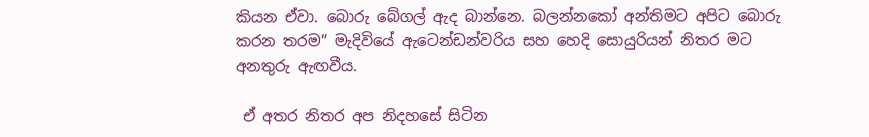කියන ඒවා. බොරු බේගල් ඇද බාන්නෙ. බලන්නකෝ අන්තිමට අපිට බොරු කරන තරම” මැදිවියේ ඇටෙන්ඩන්වරිය සහ හෙදි සොයුරියන් නිතර මට අනතුරු ඇඟවීය.

 ඒ අතර නිතර අප නිදහසේ සිටින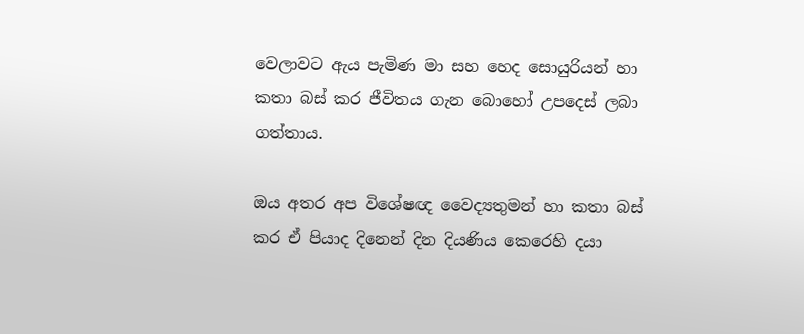වෙලාවට ඇය පැමිණ මා සහ හෙද සොයුරියන් හා කතා බස් කර ජීවිතය ගැන බොහෝ උපදෙස් ලබා ගත්තාය.

ඔය අතර අප විශේෂඥ වෛද්‍යතුමන් හා කතා බස් කර ඒ පියාද දිනෙන් දින දියණිය කෙරෙහි දයා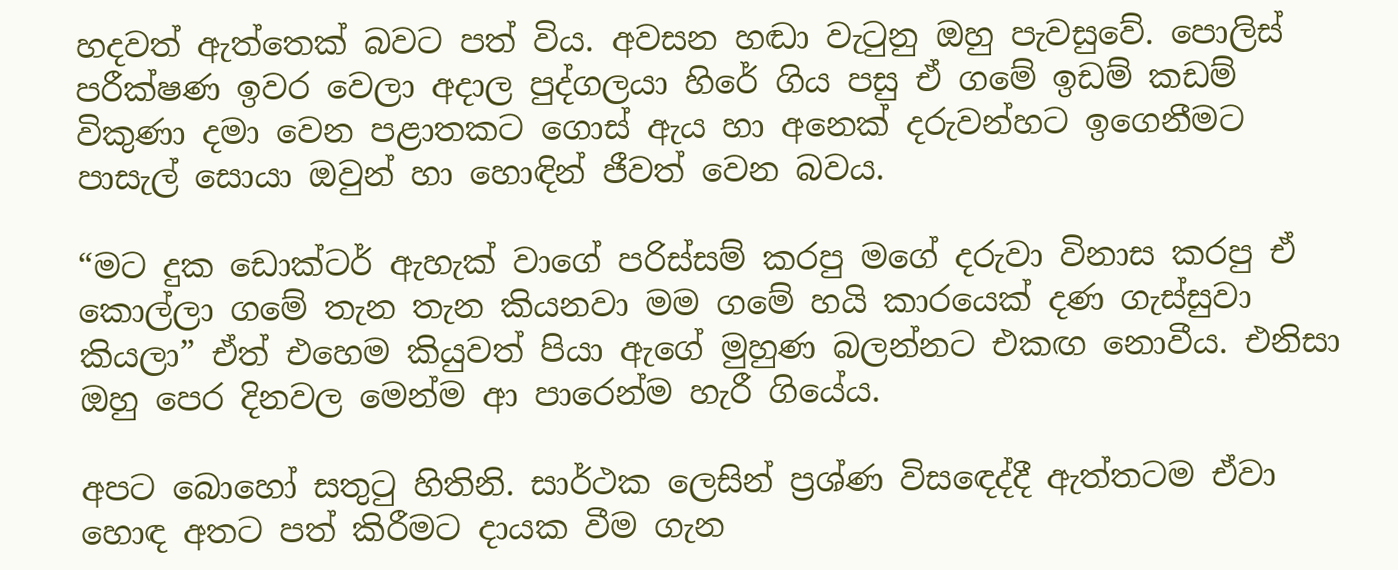හදවත් ඇත්තෙක් බවට පත් විය. අවසන හඬා වැටුනු ඔහු පැවසුවේ. පොලිස් පරීක්ෂණ ඉවර වෙලා අදාල පුද්ගලයා හිරේ ගිය පසු ඒ ගමේ ඉඩම් කඩම් විකුණා දමා වෙන පළාතකට ගොස් ඇය හා අනෙක් දරුවන්හට ඉගෙනීමට පාසැල් සොයා ඔවුන් හා හොඳින් ජීවත් වෙන බවය.

“මට දුක ඩොක්ටර් ඇහැක් වාගේ පරිස්සම් කරපු මගේ දරුවා විනාස කරපු ඒ කොල්ලා ගමේ තැන තැන කියනවා මම ගමේ හයි කාරයෙක් දණ ගැස්සුවා කියලා” ඒත් එහෙම කියුවත් පියා ඇගේ මුහුණ බලන්නට එකඟ නොවීය. එනිසා ඔහු පෙර දිනවල මෙන්ම ආ පාරෙන්ම හැරී ගියේය.

අපට බොහෝ සතුටු හිතිනි. සාර්ථක ලෙසින් ප්‍රශ්ණ විසඳෙද්දී ඇත්තටම ඒවා හොඳ අතට පත් කිරීමට දායක වීම ගැන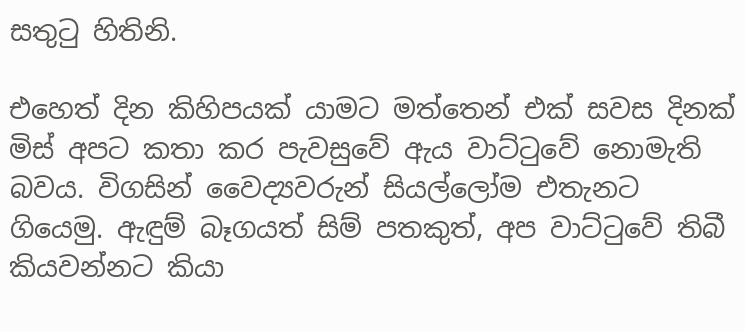සතුටු හිතිනි.

එහෙත් දින කිහිපයක් යාමට මත්තෙන් එක් සවස දිනක් මිස් අපට කතා කර පැවසුවේ ඇය වාට්ටුවේ නොමැති බවය. විගසින් වෛද්‍යවරුන් සියල්ලෝම එතැනට ගියෙමු. ඇඳුම් බෑගයත් සිම් පතකුත්, අප වාට්ටුවේ තිබී කියවන්නට කියා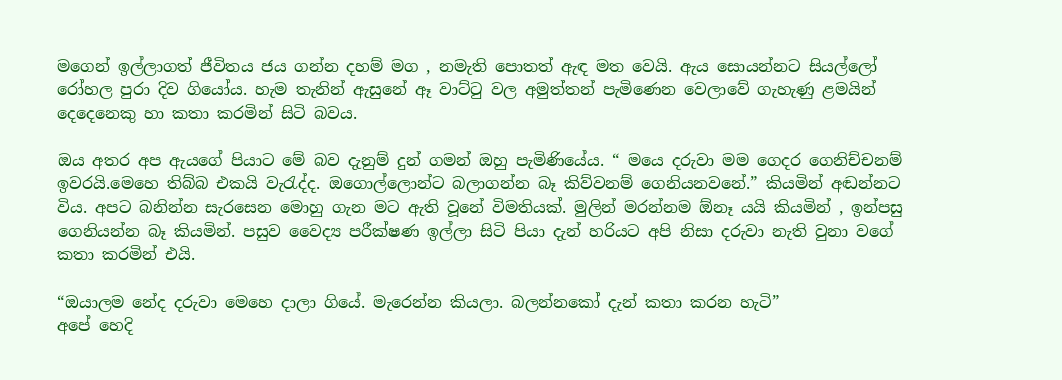මගෙන් ඉල්ලාගත් ජීවිතය ජය ගන්න දහම් මග , නමැති පොතත් ඇඳ මත වෙයි. ඇය සොයන්නට සියල්ලෝ රෝහල පුරා දිව ගියෝය. හැම තැනින් ඇසුනේ ඈ වාට්ටු වල අමුත්තන් පැමිණෙන වෙලාවේ ගැහැණු ළමයින් දෙදෙනෙකු හා කතා කරමින් සිටි බවය.

ඔය අතර අප ඇයගේ පියාට මේ බව දැනුම් දුන් ගමන් ඔහු පැමිණියේය. “ මයෙ දරුවා මම ගෙදර ගෙනිච්චනම් ඉවරයි.මෙහෙ තිබ්බ එකයි වැරැද්ද. ඔගොල්ලොන්ට බලාගන්න බෑ කිව්වනම් ගෙනියනවනේ.” කියමින් අඬන්නට විය. අපට බනින්න සැරසෙන මොහු ගැන මට ඇති වූනේ විමතියක්. මුලින් මරන්නම ඕනෑ යයි කියමින් , ඉන්පසු ගෙනියන්න බෑ කියමින්. පසුව වෛද්‍ය පරීක්ෂණ ඉල්ලා සිටි පියා දැන් හරියට අපි නිසා දරුවා නැති වුනා වගේ කතා කරමින් එයි.

“ඔයාලම නේද දරුවා මෙහෙ දාලා ගියේ. මැරෙන්න කියලා. බලන්නකෝ දැන් කතා කරන හැටි”
අපේ හෙදි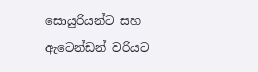සොයුරියන්ට සහ ඇටෙන්ඩන් වරියට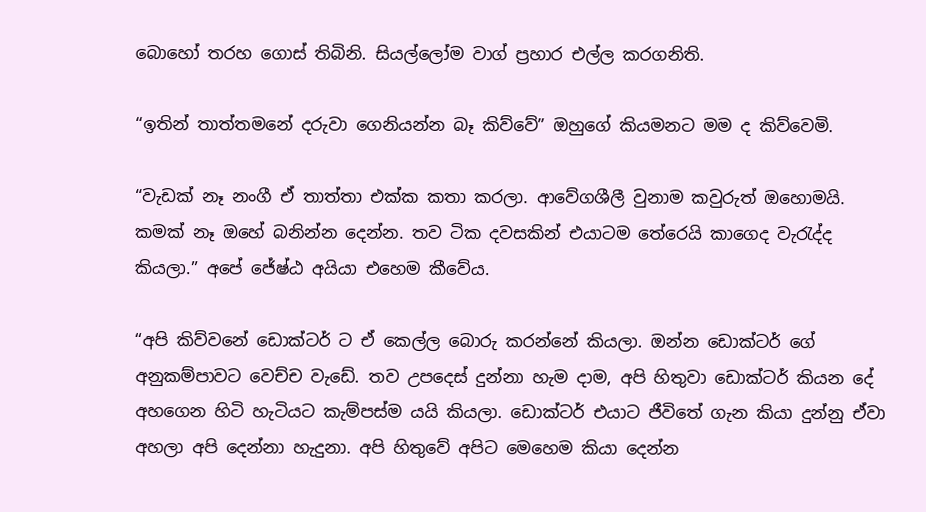බොහෝ තරහ ගොස් තිබිනි. සියල්ලෝම වාග් ප්‍රහාර එල්ල කරගනිති.

“ඉතින් තාත්තමනේ දරුවා ගෙනියන්න බෑ කිව්වේ” ඔහුගේ කියමනට මම ද කිව්වෙමි.

“වැඩක් නෑ නංගී ඒ තාත්තා එක්ක කතා කරලා. ආවේගශීලී වුනාම කවුරුත් ඔහොමයි. කමක් නෑ ඔහේ බනින්න දෙන්න. තව ටික දවසකින් එයාටම තේරෙයි කාගෙද වැරැද්ද කියලා.” අපේ ජේෂ්ඨ අයියා එහෙම කීවේය.

“අපි කිව්වනේ ඩොක්ටර් ට ඒ කෙල්ල බොරු කරන්නේ කියලා. ඔන්න ඩොක්ටර් ගේ අනුකම්පාවට වෙච්ච වැඩේ. තව උපදෙස් දුන්නා හැම දාම, අපි හිතුවා ඩොක්ටර් කියන දේ අහගෙන හිටි හැටියට කැම්පස්ම යයි කියලා. ඩොක්ටර් එයාට ජීවිතේ ගැන කියා දුන්නු ඒවා අහලා අපි දෙන්නා හැදුනා. අපි හිතුවේ අපිට මෙහෙම කියා දෙන්න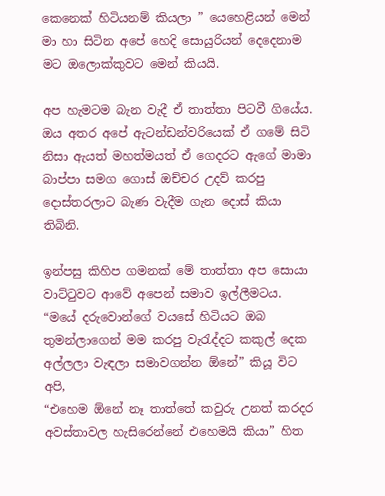කෙනෙක් හිටියනම් කියලා ” යෙහෙළියන් මෙන් මා හා සිටින අපේ හෙදි සොයුරියන් දෙදෙනාම මට ඔලොක්කුවට මෙන් කියයි.

අප හැමටම බැන වැදී ඒ තාත්තා පිටවී ගියේය. ඔය අතර අපේ ඇටන්ඩන්වරියෙක් ඒ ගමේ සිටි නිසා ඇයත් මහත්මයත් ඒ ගෙදරට ඇගේ මාමා බාප්පා සමග ගොස් ඔච්චර උදව් කරපු දොස්තරලාට බැණ වැදීම ගැන දොස් කියා තිබිනි.

ඉන්පසු කිහිප ගමනක් මේ තාත්තා අප සොයා වාට්ටුවට ආවේ අපෙන් සමාව ඉල්ලීමටය. “මයේ දරුවොන්ගේ වයසේ හිටියට ඔබ තුමන්ලාගෙන් මම කරපු වැරැද්දට කකුල් දෙක අල්ලලා වැඳලා සමාවගන්න ඕනේ” කියූ විට අපි,
“එහෙම ඕනේ නෑ තාත්තේ කවුරු උනත් කරදර අවස්තාවල හැසිරෙන්නේ එහෙමයි කියා” හිත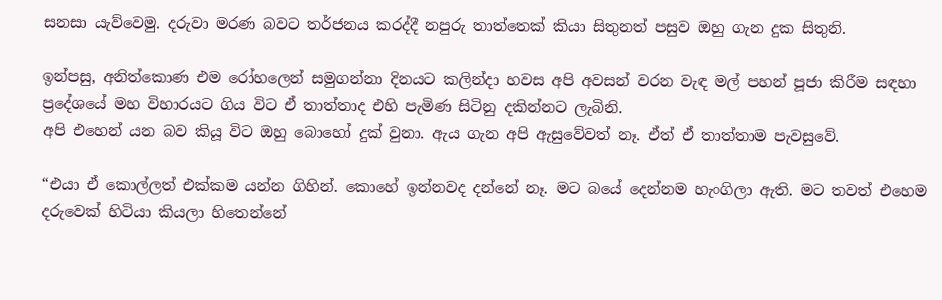සනසා යැව්වෙමු. දරුවා මරණ බවට තර්ජනය කරද්දී නපුරු තාත්තෙක් කියා සිතුනත් පසුව ඔහු ගැන දුක සිතුනි.

ඉන්පසු, අනිත්කොණ එම රෝහලෙන් සමුගන්නා දිනයට කලින්දා හවස අපි අවසන් වරන වැඳ මල් පහන් පූජා කිරීම සඳහා ප්‍රදේශයේ මහ විහාරයට ගිය විට ඒ තාත්තාද එහි පැමිණ සිටිනු දකින්නට ලැබිනි.
අපි එහෙන් යන බව කියූ විට ඔහු බොහෝ දුක් වුනා. ඇය ගැන අපි ඇසුවේවත් නෑ. ඒත් ඒ තාත්තාම පැවසුවේ.

“එයා ඒ කොල්ලත් එක්කම යන්න ගිහින්. කොහේ ඉන්නවද දන්නේ නෑ. මට බයේ දෙන්නම හැංගිලා ඇති. මට තවත් එහෙම දරුවෙක් හිටියා කියලා හිතෙන්නේ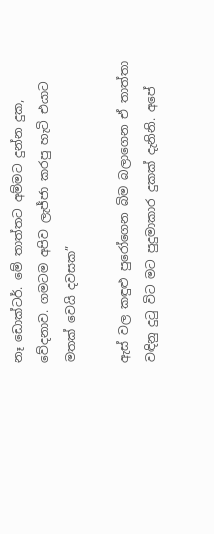නෑ ඩොක්ටර්. මේ තාත්තට අම්මට දුන්න දුක, වේදනාව. ගමටම අපිව ලැජ්ජා කරපු හැටි එයාට මතක් වෙයි දවසක”

ඇස් වල කඳුළු පුරෝගෙන බිම බලාගෙන ඒ තාත්තා වඳිනු දුටු විට මට පුදුමාකාර දුකක් දැනිනි. අපේ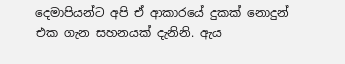දෙමාපියන්ට අපි ඒ ආකාරයේ දුකක් නොදුන් එක ගැන සහනයක් දැනිනි. ඇය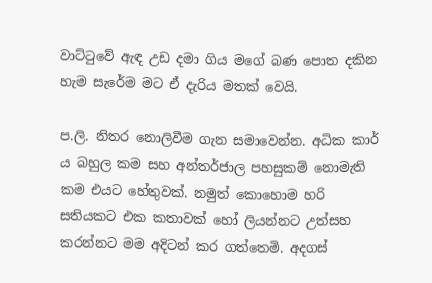වාට්ටුවේ ඇඳ උඩ දමා ගිය මගේ බණ පොත දකින හැම සැරේම මට ඒ දැරිය මතක් වෙයි.

ප.ලි. නිතර නොලිවීම ගැන සමාවෙන්න. අධික කාර් ය බහුල කම සහ අන්තර්ජාල පහසුකම් නොමැති කම එයට හේතුවක්. නමුත් කොහොම හරි සතියකට එක කතාවක් හෝ ලියන්නට උත්සහ කරන්නට මම අදිටන් කර ගත්තෙමි. අදගස්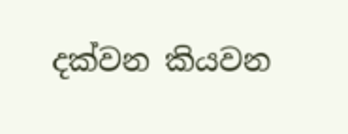දක්වන කියවන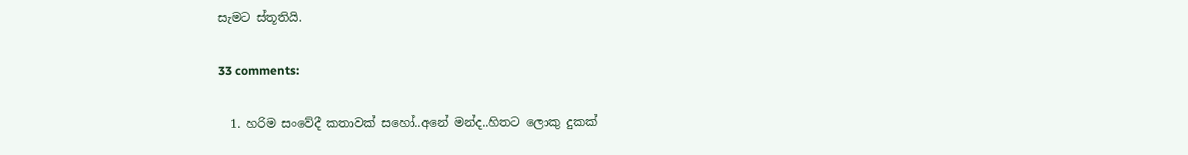සැමට ස්තූතියි.

33 comments:

  1. හරිම සංවේදී කතාවක් සහෝ..අනේ මන්ද..හිතට ලොකු දුකක්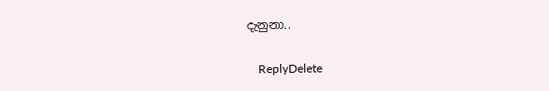දැනුනා..

    ReplyDelete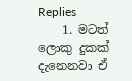Replies
    1. මටත් ලොකු දුකක් දැනෙනවා ඒ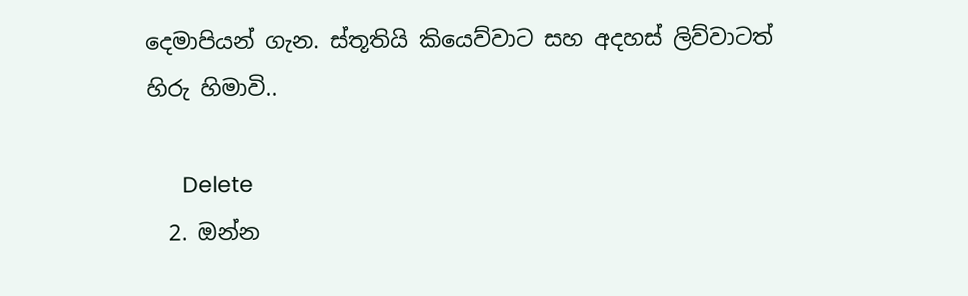දෙමාපියන් ගැන. ස්තූතියි කියෙව්වාට සහ අදහස් ලිව්වාටත් හිරු හිමාවි..

      Delete
  2. ඔන්න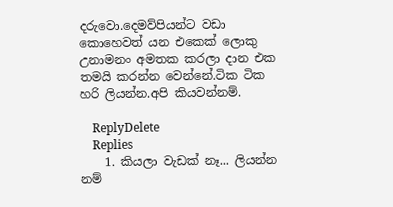දරුවො.දෙමව්පියන්ට වඩා කොහෙවත් යන එකෙක් ලොකු උනාමනං අමතක කරලා දාන එක තමයි කරන්න වෙන්නේ.ටික ටික හරි ලියන්න.අපි කියවන්නම්.

    ReplyDelete
    Replies
    1. කියලා වැඩක් නෑ... ලියන්න නම්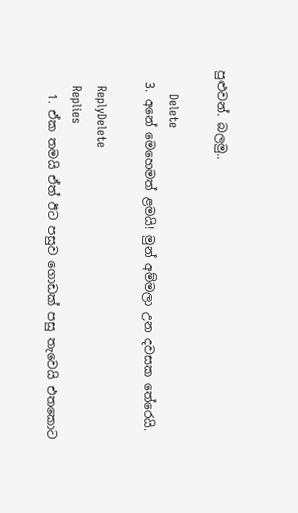පුළුවන්. බලමු..

      Delete
  3. අනේ මෙහෙමත් ළමයි! මුන් අම්මලා උන දවසක තේරෙයි.

    ReplyDelete
    Replies
    1. ඒක තමයි ඒත් ඊට පසුව ගොඩක් පසු තැවෙයි එතකොට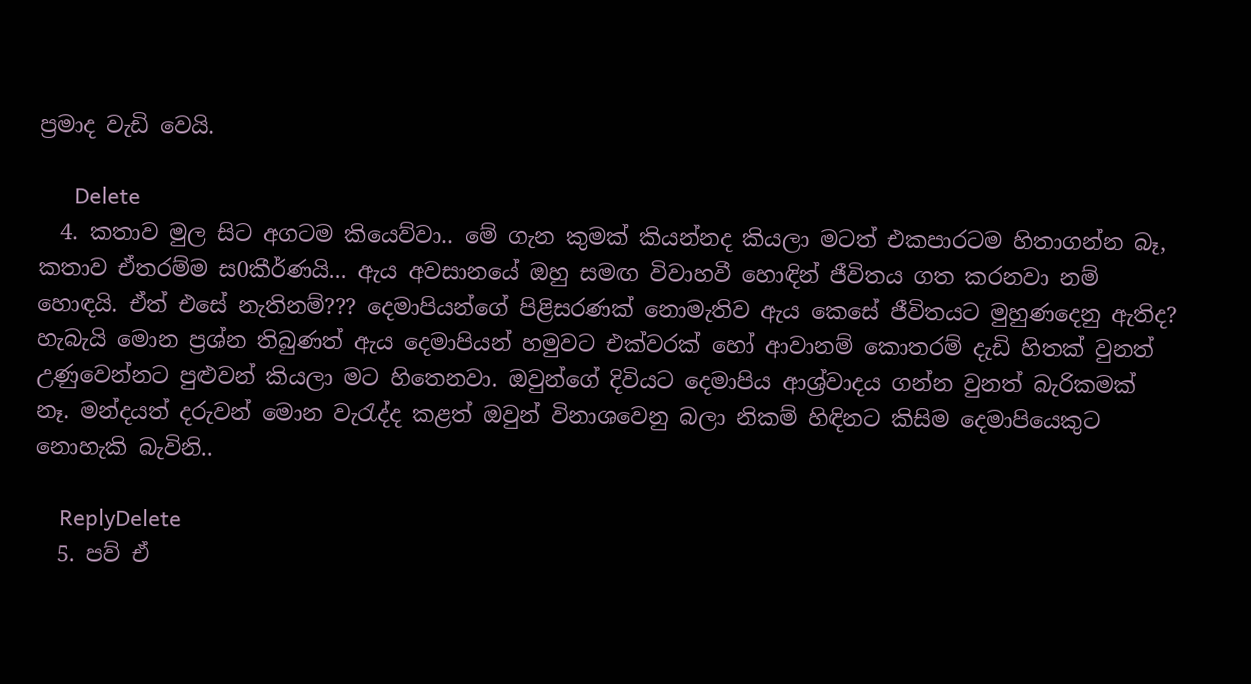ප්‍රමාද වැඩි වෙයි.

      Delete
  4. කතාව මුල සිට අගටම කියෙව්වා.. මේ ගැන කුමක් කියන්නද කියලා මටත් එකපාරටම හිතාගන්න බෑ, කතාව ඒතරම්ම ස0කීර්ණයි... ඇය අවසානයේ ඔහු සමඟ විවාහවී හොඳින් ජීවිතය ගත කරනවා නම් හොඳයි. ඒත් එසේ නැතිනම්??? දෙමාපියන්ගේ පිළිසරණක් නොමැතිව ඇය කෙසේ ජීවිතයට මුහුණදෙනු ඇතිද? හැබැයි මොන ප්‍රශ්න තිබුණත් ඇය දෙමාපියන් හමුවට එක්වරක් හෝ ආවානම් කොතරම් දැඩි හිතක් වුනත් උණුවෙන්නට පුළුවන් කියලා මට හිතෙනවා. ඔවුන්ගේ දිවියට දෙමාපිය ආශ්‍ර්වාදය ගන්න වුනත් බැරිකමක් නෑ. මන්දයත් දරුවන් මොන වැරැද්ද කළත් ඔවුන් විනාශවෙනු බලා නිකම් හිඳිනට කිසිම දෙමාපියෙකුට නොහැකි බැවිනි..

    ReplyDelete
  5. පව් ඒ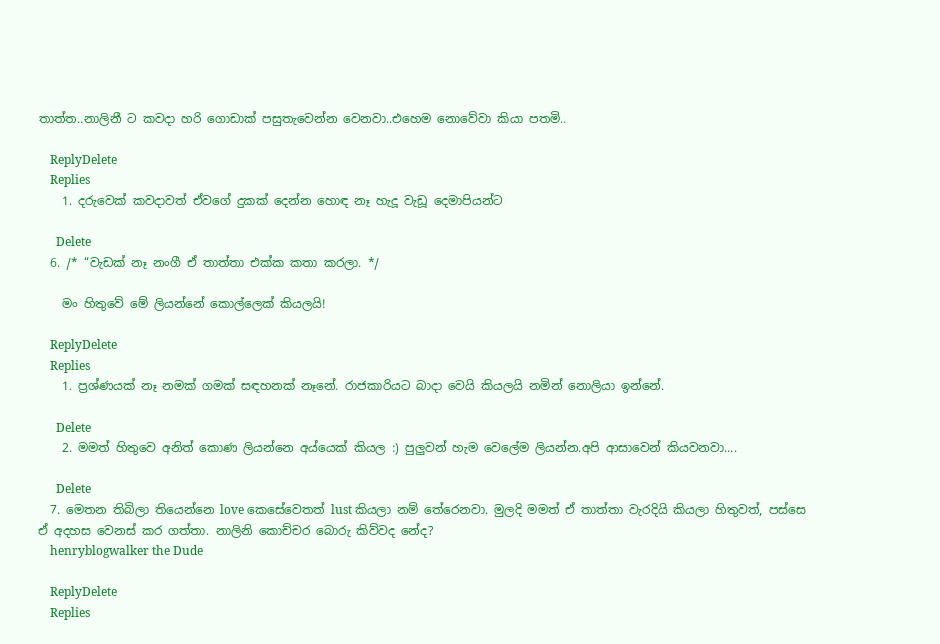තාත්ත..නාලිනී ට කවදා හරි ගොඩාක් පසුතැවෙන්න වෙනවා..එහෙම නොවේවා කියා පතමි..

    ReplyDelete
    Replies
    1. දරුවෙක් කවදාවත් ඒවගේ දුකක් දෙන්න හොඳ නෑ හැදූ වැඩූ දෙමාපියන්ට

      Delete
  6. /* “වැඩක් නෑ නංගී ඒ තාත්තා එක්ක කතා කරලා. */

    මං හිතුවේ මේ ලියන්නේ කොල්ලෙක් කියලයි!

    ReplyDelete
    Replies
    1. ප්‍රශ්ණයක් නෑ නමක් ගමක් සඳහනක් නෑනේ. රාජකාරියට බාදා වෙයි කියලයි නමින් නොලියා ඉන්නේ.

      Delete
    2. මමත් හිතුවෙ අනිත් කොණ ලියන්නෙ අය්යෙක් කියල :) පුලුවන් හැම වෙලේම ලියන්න.අපි ආසාවෙන් කියවනවා....

      Delete
  7. මෙතන තිබිලා තියෙන්නෙ love කෙසේවෙතත් lust කියලා නම් තේරෙනවා. මුලදි මමත් ඒ තාත්තා වැරදියි කියලා හිතුවත්, පස්සෙ ඒ අදහස වෙනස් කර ගත්තා. නාලිනි කොච්චර බොරු කිව්වද නේද?
    henryblogwalker the Dude

    ReplyDelete
    Replies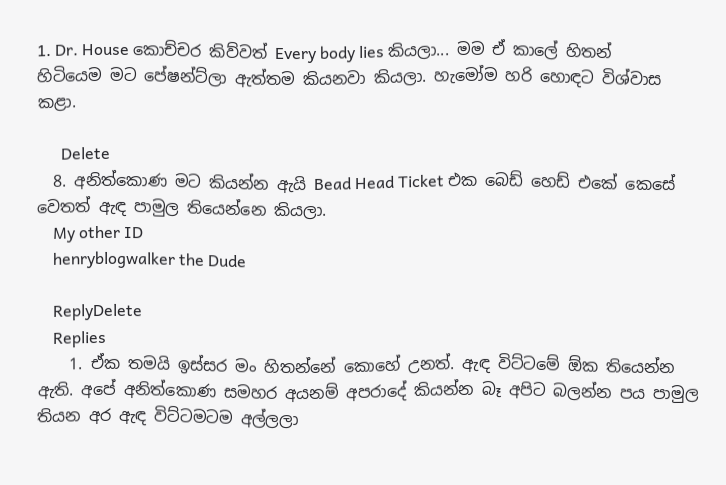1. Dr. House කොච්චර කිව්වත් Every body lies කියලා... මම ඒ කාලේ හිතන් හිටියෙම මට පේෂන්ට්ලා ඇත්තම කියනවා කියලා. හැමෝම හරි හොඳට විශ්වාස කළා.

      Delete
  8. අනිත්කොණ මට කියන්න ඇයි Bead Head Ticket එක බෙඩ් හෙඩ් එකේ කෙසේ වෙතත් ඇඳ පාමුල තියෙන්නෙ කියලා.
    My other ID
    henryblogwalker the Dude

    ReplyDelete
    Replies
    1. ඒක තමයි ඉස්සර මං හිතන්නේ කොහේ උනත්. ඇඳ විට්ටමේ ඕක තියෙන්න ඇති. අපේ අනිත්කොණ සමහර අයනම් අපරාදේ කියන්න බෑ අපිට බලන්න පය පාමුල තියන අර ඇඳ විට්ටමටම අල්ලලා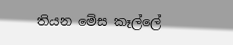තියන මේස කෑල්ලේ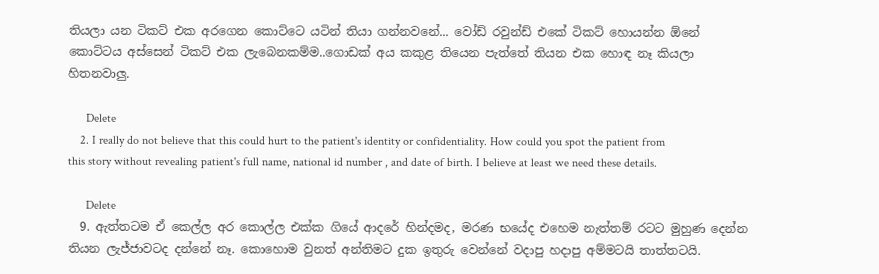තියලා යන ටිකට් එක අරගෙන කොට්ටෙ යටින් තියා ගන්නවනේ... වෝඩ් රවුන්ඩ් එකේ ටිකට් හොයන්න ඕනේ කොට්ටය අස්සෙන් ටිකට් එක ලැබෙනකම්ම..ගොඩක් අය කකුළ තියෙන පැත්තේ තියන එක හොඳ නෑ කියලා හිතනවාලු.

      Delete
    2. I really do not believe that this could hurt to the patient's identity or confidentiality. How could you spot the patient from this story without revealing patient's full name, national id number , and date of birth. I believe at least we need these details.

      Delete
  9. ඇත්තටම ඒ කෙල්ල අර කොල්ල එක්ක ගියේ ආදරේ හින්දමද, මරණ භයේද එහෙම නැත්තම් රටට මුහුණ දෙන්න තියන ලැජ්ජාවටද දන්නේ නෑ. කොහොම වුනත් අන්තිමට දුක ඉතුරු වෙන්නේ වදාපු හදාපු අම්මටයි තාත්තටයි.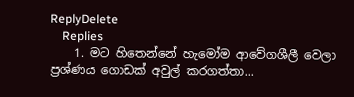ReplyDelete
    Replies
    1. මට හිතෙන්නේ හැමෝම ආවේගශීලී වෙලා ප්‍රශ්ණය ගොඩක් අවුල් කරගත්තා...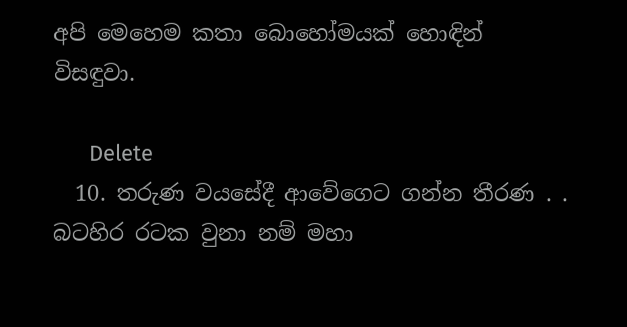අපි මෙහෙම කතා බොහෝමයක් හොඳින් විසඳුවා.

      Delete
  10. තරුණ වයසේදී ආවේගෙට ගන්න තීරණ . . බටහිර රටක වුනා නම් මහා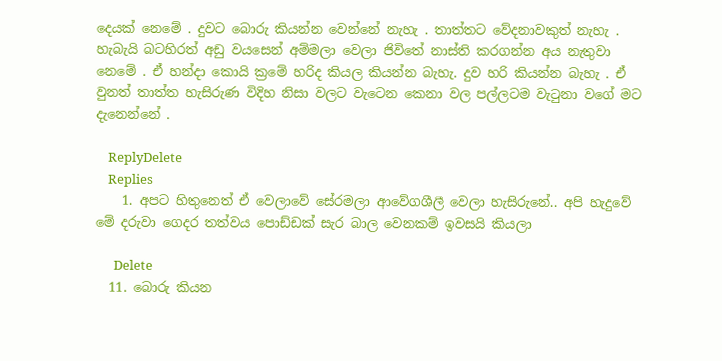දෙයක් නෙමේ . දුවට බොරු කියන්න වෙන්නේ නැහැ . තාත්තට වේදනාවකුත් නැහැ . හැබැයි බටහිරත් අඩු වයසෙන් අම්මලා වෙලා ජිවිතේ නාස්ති කරගන්න අය නැතුවා නෙමේ . ඒ හන්දා කොයි ක්‍රමේ හරිද කියල කියන්න බැහැ. දුව හරි කියන්න බැහැ . ඒ වුනත් තාත්ත හැසිරුණ විදිහ නිසා වලට වැටෙන කෙනා වල පල්ලටම වැටුනා වගේ මට දැනෙන්නේ .

    ReplyDelete
    Replies
    1. අපට හිතුනෙත් ඒ වෙලාවේ සේරමලා ආවේගශීලී වෙලා හැසිරුනේ.. අපි හැදුවේ මේ දරුවා ගෙදර තත්වය පොඩ්ඩක් සැර බාල වෙනකම් ඉවසයි කියලා

      Delete
  11. බොරු කියන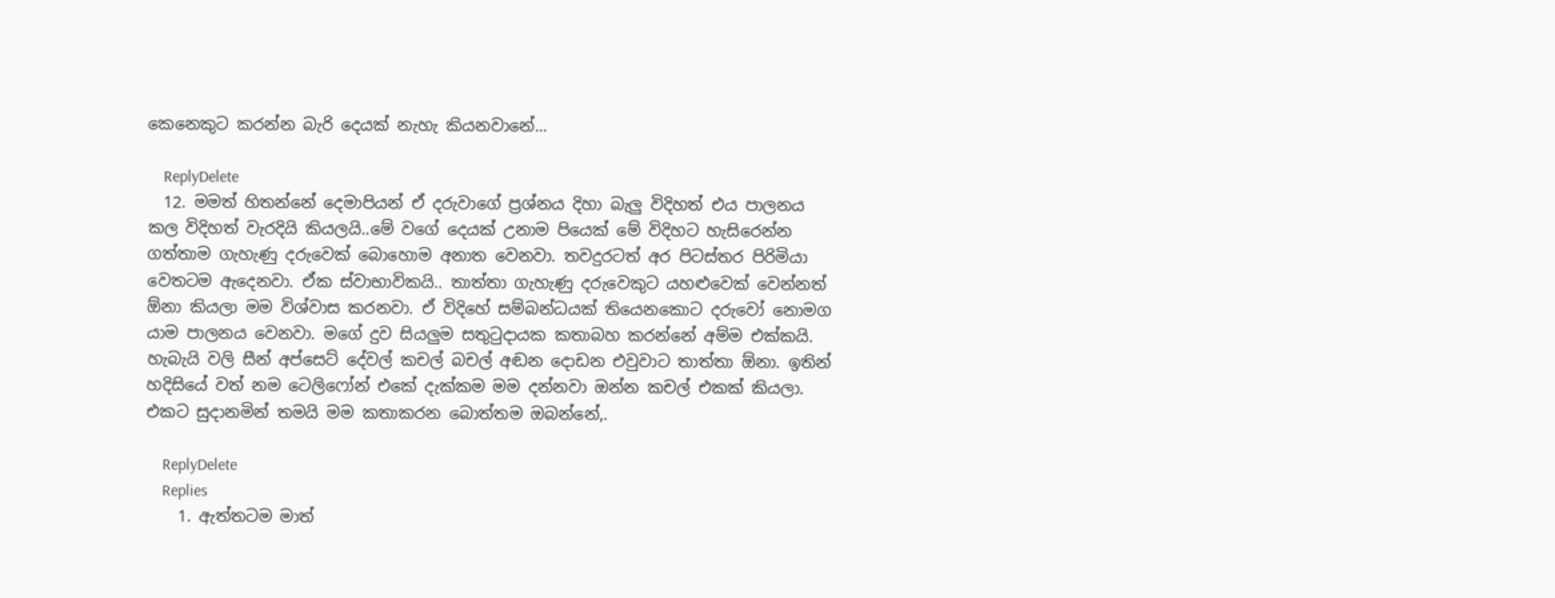කෙනෙකුට කරන්න බැරි දෙයක් නැහැ කියනවානේ...

    ReplyDelete
  12. මමත් හිතන්නේ දෙමාපියන් ඒ දරුවාගේ ප්‍රශ්නය දිහා බැලු විදිහත් එය පාලනය කල විදිහත් වැරදියි කියලයි..මේ වගේ දෙයක් උනාම පියෙක් මේ විදිහට හැසිරෙන්න ගත්තාම ගැහැණු දරුවෙක් බොහොම අනාත වෙනවා. තවදුරටත් අර පිටස්තර පිරිමියා වෙතටම ඇදෙනවා. ඒක ස්වාභාවිකයි.. තාත්තා ගැහැණු දරුවෙකුට යහළුවෙක් වෙන්නත් ඕනා කියලා මම විශ්වාස කරනවා. ඒ විදිහේ සම්බන්ධයක් තියෙනකොට දරුවෝ නොමග යාම පාලනය වෙනවා. මගේ දුව සියලුම සතුටුදායක කතාබහ කරන්නේ අම්ම එක්කයි. හැබැයි වලි සීන් අප්සෙට් දේවල් කචල් බචල් අඬන දොඩන එවුවාට තාත්තා ඕනා. ඉතින් හදිසියේ වත් නම ටෙලිෆෝන් එකේ දැක්කම මම දන්නවා ඔන්න කචල් එකක් කියලා. එකට සුදානමින් තමයි මම කතාකරන බොත්තම ඔබන්නේ,.

    ReplyDelete
    Replies
    1. ඇත්තටම මාත්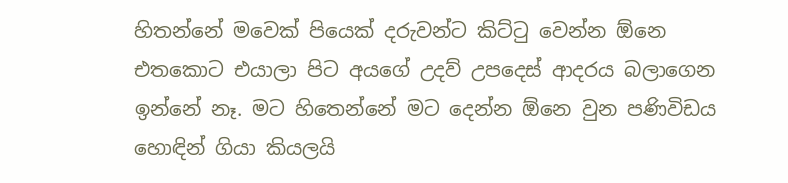හිතන්නේ මවෙක් පියෙක් දරුවන්ට කිට්ටු වෙන්න ඕනෙ එතකොට එයාලා පිට අයගේ උදව් උපදෙස් ආදරය බලාගෙන ඉන්නේ නෑ. මට හිතෙන්නේ මට දෙන්න ඕනෙ වුන පණිවිඩය හොඳින් ගියා කියලයි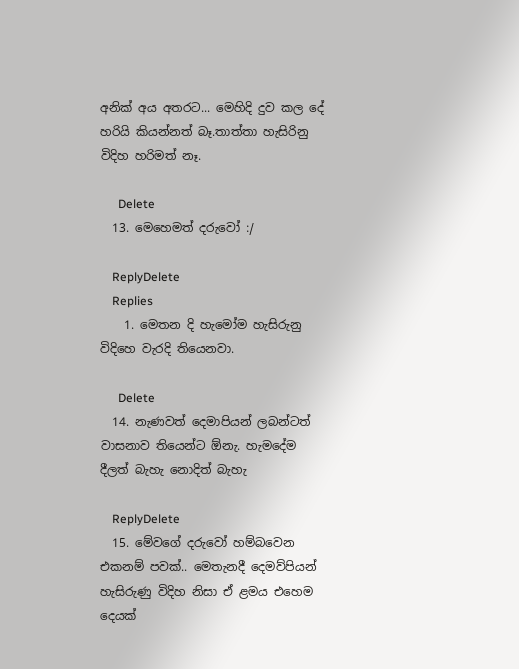අනික් අය අතරට... මෙහිදි දුව කල දේ හරියි කියන්නත් බෑ.තාත්තා හැසිරිනු විදිහ හරිමත් නෑ.

      Delete
  13. මෙහෙමත් දරුවෝ :/

    ReplyDelete
    Replies
    1. මෙතන දි හැමෝම හැසිරුනු විදිහෙ වැරදි තියෙනවා.

      Delete
  14. නැණවත් දෙමාපියන් ලබන්ටත් වාසනාව තියෙන්ට ඕනැ. හැමදේම දීලත් බැහැ නොදිත් බැහැ

    ReplyDelete
  15. මේවගේ දරුවෝ හම්බවෙන එකනම් පවක්.. මෙතැනදී දෙමව්පියන් හැසිරුණු විදිහ නිසා ඒ ළමය එහෙම දෙයක්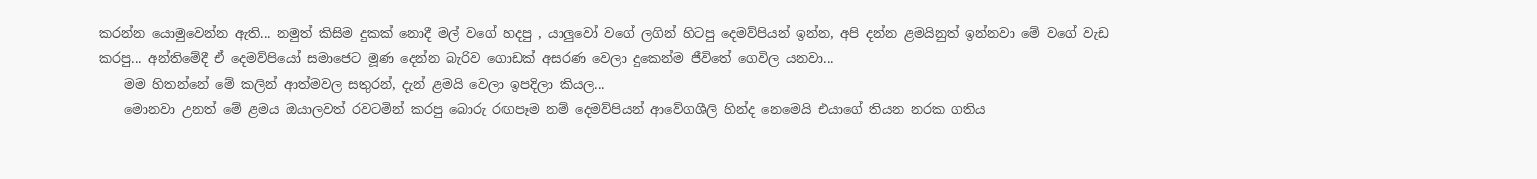කරන්න යොමුවෙන්න ඇති... නමුත් කිසිම දුකක් නොදී මල් වගේ හදපු , යාලුවෝ වගේ ලගින් හිටපු දෙමව්පියන් ඉන්න, අපි දන්න ළමයිනුත් ඉන්නවා මේ වගේ වැඩ කරපු... අන්තිමේදී ඒ දෙමව්පියෝ සමාජෙට මූණ දෙන්න බැරිව ගොඩක් අසරණ වෙලා දුකෙන්ම ජීවිතේ ගෙවිල යනවා...
    මම හිතන්නේ මේ කලින් ආත්මවල සතුරන්, දැන් ළමයි වෙලා ඉපදිලා කියල...
    මොනවා උනත් මේ ළමය ඔයාලවත් රවටමින් කරපු බොරු රඟපෑම නම් දෙමව්පියන් ආවේගශීලි හින්ද නෙමෙයි එයාගේ තියන නරක ගතිය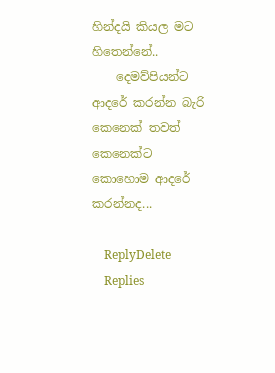හින්දයි කියල මට හිතෙන්නේ..
    දෙමව්පියන්ට ආදරේ කරන්න බැරි කෙනෙක් තවත් කෙනෙක්ට කොහොම ආදරේ කරන්නද...

    ReplyDelete
    Replies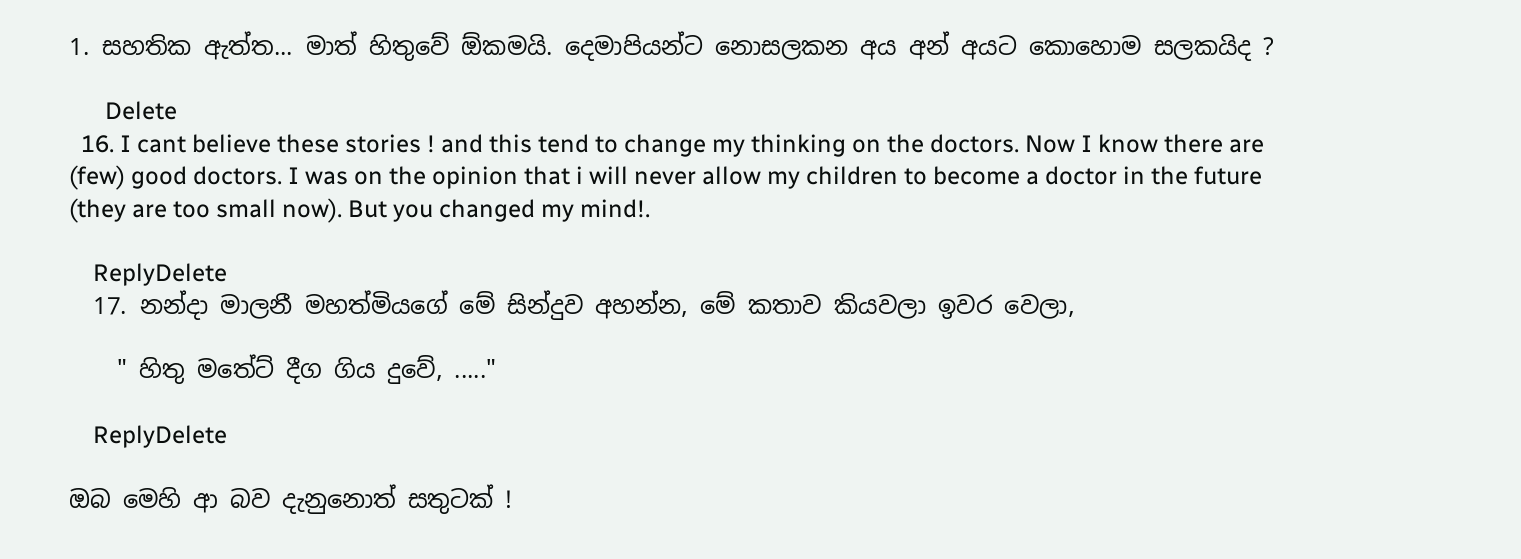1. සහතික ඇත්ත... මාත් හිතුවේ ඕකමයි. දෙමාපියන්ට නොසලකන අය අන් අයට කොහොම සලකයිද ?

      Delete
  16. I cant believe these stories ! and this tend to change my thinking on the doctors. Now I know there are (few) good doctors. I was on the opinion that i will never allow my children to become a doctor in the future (they are too small now). But you changed my mind!.

    ReplyDelete
  17. නන්දා මාලනී මහත්මියගේ මේ සින්දුව අහන්න, මේ කතාව කියවලා ඉවර වෙලා,

    " හිතු මතේට් දීග ගිය දුවේ, ....."

    ReplyDelete

ඔබ මෙහි ආ බව දැනුනොත් සතුටක් !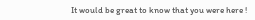It would be great to know that you were here !